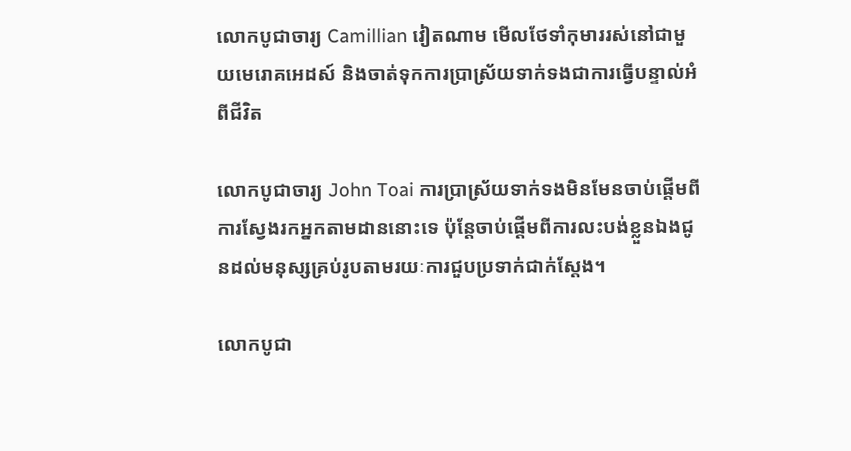លោកបូជាចារ្យ Camillian វៀតណាម មើលថែទាំកុមាររស់នៅជាមួយមេរោគអេដស៍ និងចាត់ទុកការប្រាស្រ័យទាក់ទងជាការធ្វើបន្ទាល់អំពីជីវិត

លោកបូជាចារ្យ John Toai ការប្រាស្រ័យទាក់ទងមិនមែនចាប់ផ្តើមពីការស្វែងរកអ្នកតាមដាននោះទេ ប៉ុន្តែចាប់ផ្តើមពីការលះបង់ខ្លួនឯងជូនដល់មនុស្សគ្រប់រូបតាមរយៈការជួបប្រទាក់ជាក់ស្តែង។

លោកបូជា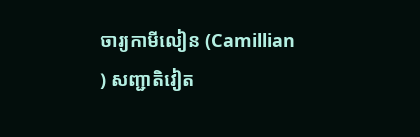ចារ្យកាមីលៀន (Camillian ) សញ្ជាតិវៀត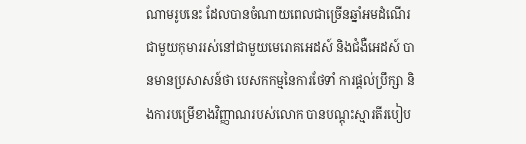ណាមរូបនេះ ដែលបានចំណាយពេលជាច្រើនឆ្នាំអមដំណើរជាមួយកុមាររស់នៅជាមួយមេរោគអេដស៍ និងជំងឺអេដស៍ បានមានប្រសាសន៍ថា បេសកកម្មនៃការថែទាំ ការផ្តល់ប្រឹក្សា និងការបម្រើខាងវិញ្ញាណរបស់លោក បានបណ្តុះស្មារតីរបៀប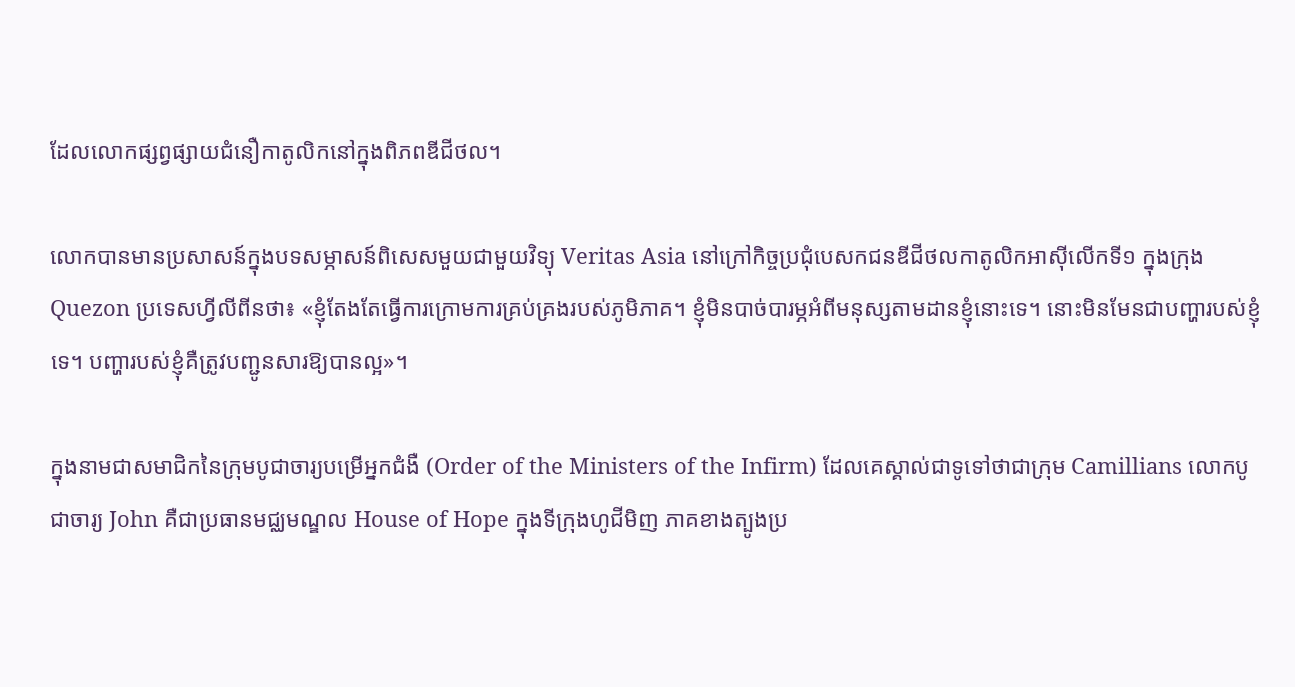ដែលលោកផ្សព្វផ្សាយជំនឿកាតូលិកនៅក្នុងពិភពឌីជីថល។

លោកបានមានប្រសាសន៍ក្នុងបទសម្ភាសន៍ពិសេសមួយជាមួយវិទ្យុ Veritas Asia នៅក្រៅកិច្ចប្រជុំបេសកជនឌីជីថលកាតូលិកអាស៊ីលើកទី១ ក្នុងក្រុង Quezon ប្រទេសហ្វីលីពីនថា៖ «ខ្ញុំតែងតែធ្វើការក្រោមការគ្រប់គ្រងរបស់ភូមិភាគ។ ខ្ញុំមិនបាច់បារម្ភអំពីមនុស្សតាមដានខ្ញុំនោះទេ។ នោះមិនមែនជាបញ្ហារបស់ខ្ញុំទេ។ បញ្ហារបស់ខ្ញុំគឺត្រូវបញ្ជូនសារឱ្យបានល្អ»។

ក្នុងនាមជាសមាជិកនៃក្រុមបូជាចារ្យបម្រើអ្នកជំងឺ (Order of the Ministers of the Infirm) ដែលគេស្គាល់ជាទូទៅថាជាក្រុម Camillians លោកបូជាចារ្យ John គឺជាប្រធានមជ្ឈមណ្ឌល House of Hope ក្នុងទីក្រុងហូជីមិញ ភាគខាងត្បូងប្រ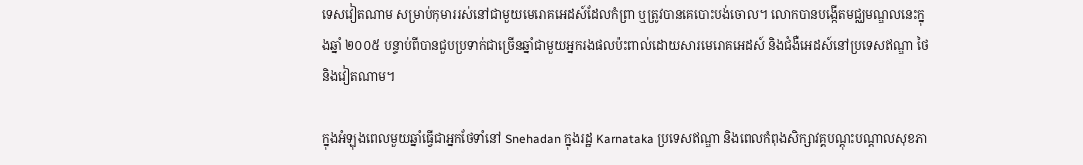ទេសវៀតណាម សម្រាប់កុមាររស់នៅជាមួយមេរោគអេដស៍ដែលកំព្រា ឬត្រូវបានគេបោះបង់ចោល។ លោកបានបង្កើតមជ្ឈមណ្ឌលនេះក្នុងឆ្នាំ ២០០៥ បន្ទាប់ពីបានជួបប្រទាក់ជាច្រើនឆ្នាំជាមួយអ្នករងផលប៉ះពាល់ដោយសារមេរោគអេដស៍ និងជំងឺអេដស៍នៅប្រទេសឥណ្ឌា ថៃ និងវៀតណាម។

ក្នុងអំឡុងពេលមួយឆ្នាំធ្វើជាអ្នកថែទាំនៅ Snehadan ក្នុងរដ្ឋ Karnataka ប្រទេសឥណ្ឌា និងពេលកំពុងសិក្សាវគ្គបណ្តុះបណ្តាលសុខភា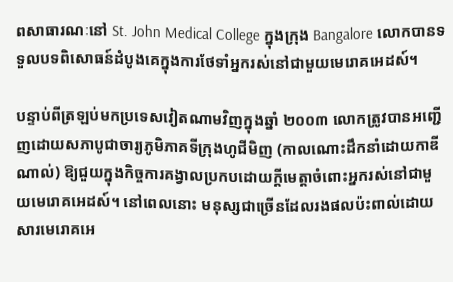ពសាធារណៈនៅ St. John Medical College ក្នុងក្រុង Bangalore លោកបានទទួលបទពិសោធន៍ដំបូងគេក្នុងការថែទាំអ្នករស់នៅជាមួយមេរោគអេដស៍។

បន្ទាប់ពីត្រឡប់មកប្រទេសវៀតណាមវិញក្នុងឆ្នាំ ២០០៣ លោកត្រូវបានអញ្ជើញដោយសភាបូជាចារ្យភូមិភាគទីក្រុងហូជីមិញ (កាលណោះដឹកនាំដោយកាឌីណាល់) ឱ្យជួយក្នុងកិច្ចការគង្វាលប្រកបដោយក្តីមេត្តាចំពោះអ្នករស់នៅជាមួយមេរោគអេដស៍។ នៅពេលនោះ មនុស្សជាច្រើនដែលរងផលប៉ះពាល់ដោយសារមេរោគអេ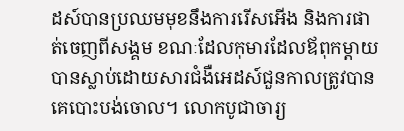ដស៍បានប្រឈមមុខនឹងការរើសអើង និងការផាត់ចេញពីសង្គម ខណៈដែលកុមារដែលឪពុកម្តាយបានស្លាប់ដោយសារជំងឺអេដស៍ជួនកាលត្រូវបានគេបោះបង់ចោល។ លោកបូជាចារ្យ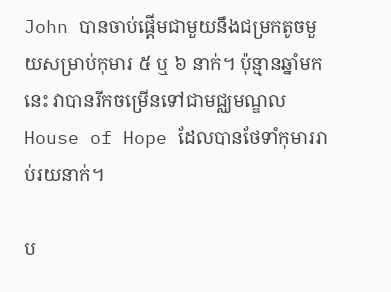John បានចាប់ផ្តើមជាមួយនឹងជម្រកតូចមួយសម្រាប់កុមារ ៥ ឬ ៦ នាក់។ ប៉ុន្មានឆ្នាំមកនេះ វាបានរីកចម្រើនទៅជាមជ្ឈមណ្ឌល House of Hope ដែលបានថែទាំកុមាររាប់រយនាក់។

ប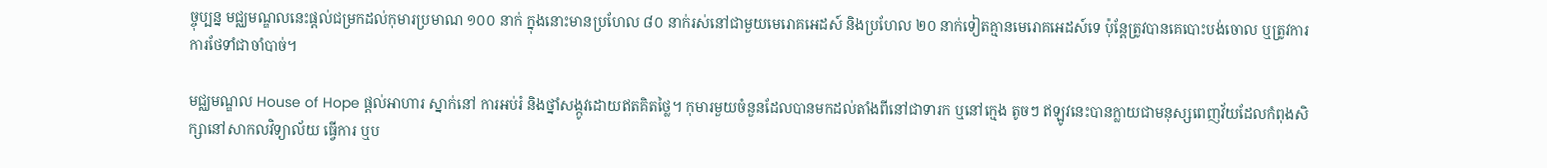ច្ចុប្បន្ន មជ្ឈមណ្ឌលនេះផ្តល់ជម្រកដល់កុមារប្រមាណ ១០០ នាក់ ក្នុងនោះមានប្រហែល ៨០ នាក់រស់នៅជាមួយមេរោគអេដស៍ និងប្រហែល ២០ នាក់ទៀតគ្មានមេរោគអេដស៍ទេ ប៉ុន្តែត្រូវបានគេបោះបង់ចោល ឬត្រូវការការថែទាំជាចាំបាច់។

មជ្ឈមណ្ឌល House of Hope ផ្តល់អាហារ ស្នាក់នៅ ការអប់រំ និងថ្នាំសង្កូវដោយឥតគិតថ្លៃ។ កុមារមួយចំនួនដែលបានមកដល់តាំងពីនៅជាទារក ឬនៅក្មេង តូចៗ ឥឡូវនេះបានក្លាយជាមនុស្សពេញវ័យដែលកំពុងសិក្សានៅសាកលវិទ្យាល័យ ធ្វើការ ឬប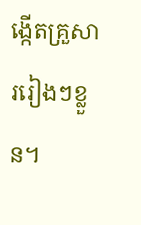ង្កើតគ្រួសាររៀងៗខ្លួន។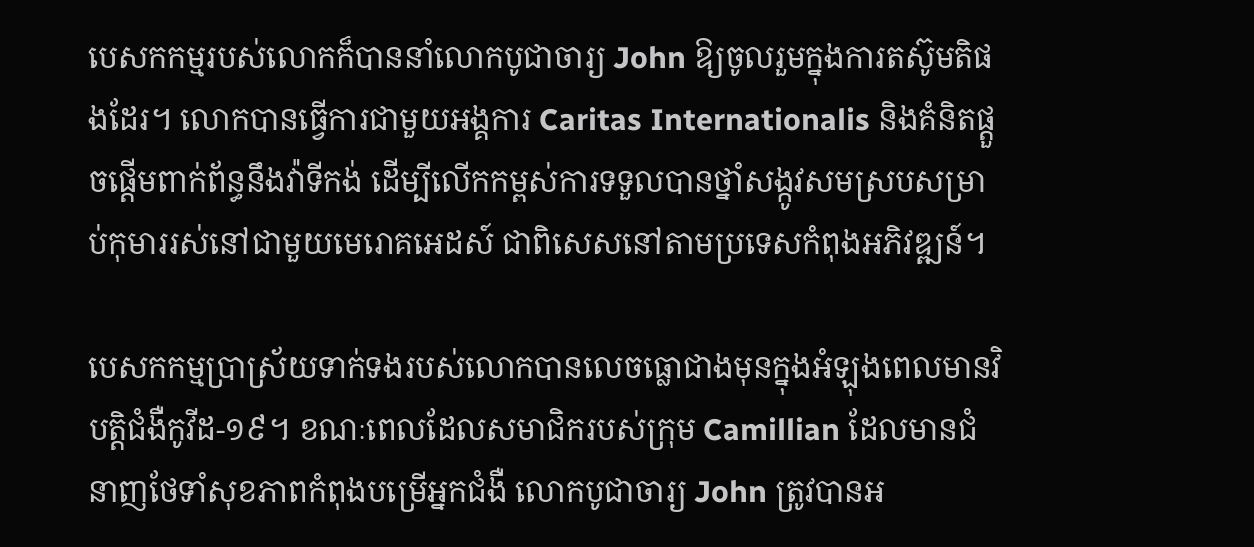បេសកកម្មរបស់លោកក៏បាននាំលោកបូជាចារ្យ John ឱ្យចូលរួមក្នុងការតស៊ូមតិផងដែរ។ លោកបានធ្វើការជាមួយអង្គការ Caritas Internationalis និងគំនិតផ្តួចផ្តើមពាក់ព័ន្ធនឹងវ៉ាទីកង់ ដើម្បីលើកកម្ពស់ការទទួលបានថ្នាំសង្កូវសមស្របសម្រាប់កុមាររស់នៅជាមួយមេរោគអេដស៍ ជាពិសេសនៅតាមប្រទេសកំពុងអភិវឌ្ឍន៍។

បេសកកម្មប្រាស្រ័យទាក់ទងរបស់លោកបានលេចធ្លោជាងមុនក្នុងអំឡុងពេលមានវិបត្តិជំងឺកូវីដ-១៩។ ខណៈពេលដែលសមាជិករបស់ក្រុម Camillian ដែលមានជំនាញថែទាំសុខភាពកំពុងបម្រើអ្នកជំងឺ លោកបូជាចារ្យ John ត្រូវបានអ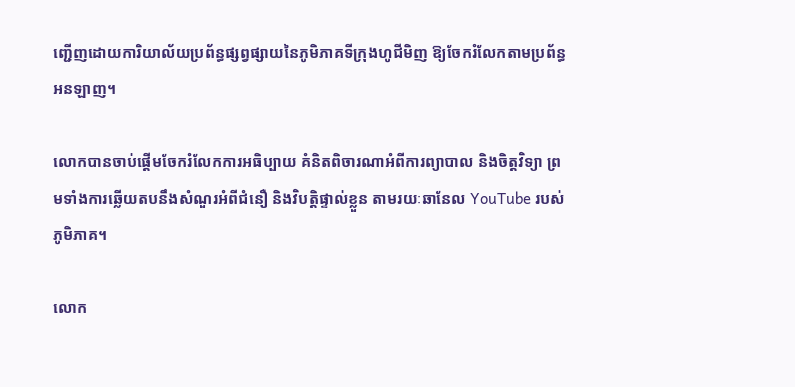ញ្ជើញដោយការិយាល័យប្រព័ន្ធផ្សព្វផ្សាយនៃភូមិភាគទីក្រុងហូជីមិញ ឱ្យចែករំលែកតាមប្រព័ន្ធអនឡាញ។

លោកបានចាប់ផ្តើមចែករំលែកការអធិប្បាយ គំនិតពិចារណាអំពីការព្យាបាល និងចិត្តវិទ្យា ព្រមទាំងការឆ្លើយតបនឹងសំណួរអំពីជំនឿ និងវិបត្តិផ្ទាល់ខ្លួន តាមរយៈឆានែល YouTube របស់ភូមិភាគ។

លោក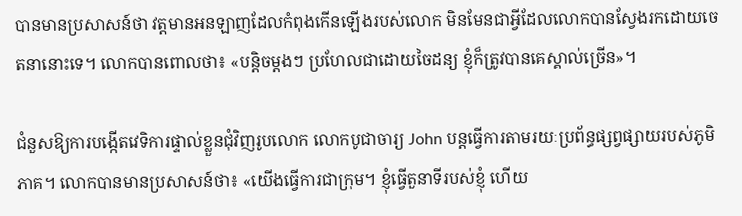បានមានប្រសាសន៍ថា វត្តមានអនឡាញដែលកំពុងកើនឡើងរបស់លោក មិនមែនជាអ្វីដែលលោកបានស្វែងរកដោយចេតនានោះទេ។ លោកបានពោលថា៖ «បន្តិចម្តងៗ ប្រហែលជាដោយចៃដន្យ ខ្ញុំក៏ត្រូវបានគេស្គាល់ច្រើន»។

ជំនួសឱ្យការបង្កើតវេទិការផ្ទាល់ខ្លួនជុំវិញរូបលោក លោកបូជាចារ្យ John បន្តធ្វើការតាមរយៈប្រព័ន្ធផ្សព្វផ្សាយរបស់ភូមិភាគ។ លោកបានមានប្រសាសន៍ថា៖ «យើងធ្វើការជាក្រុម។ ខ្ញុំធ្វើតួនាទីរបស់ខ្ញុំ ហើយ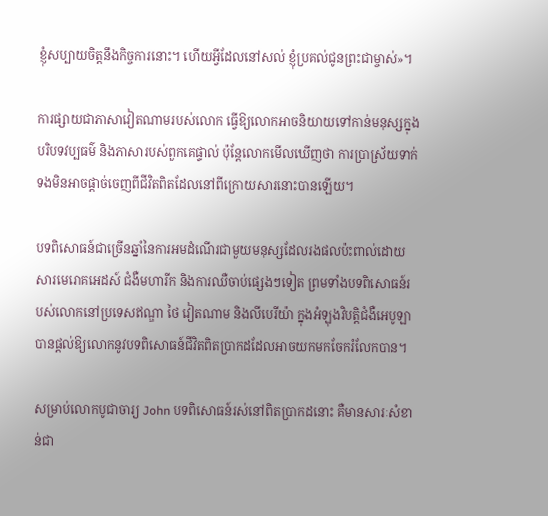ខ្ញុំសប្បាយចិត្តនឹងកិច្ចការនោះ។ ហើយអ្វីដែលនៅសល់ ខ្ញុំប្រគល់ជូនព្រះជាម្ចាស់»។

ការផ្សាយជាភាសាវៀតណាមរបស់លោក ធ្វើឱ្យលោកអាចនិយាយទៅកាន់មនុស្សក្នុងបរិបទវប្បធម៌ និងភាសារបស់ពួកគេផ្ទាល់ ប៉ុន្តែលោកមើលឃើញថា ការប្រាស្រ័យទាក់ទងមិនអាចផ្តាច់ចេញពីជីវិតពិតដែលនៅពីក្រោយសារនោះបានឡើយ។

បទពិសោធន៍ជាច្រើនឆ្នាំនៃការអមដំណើរជាមួយមនុស្សដែលរងផលប៉ះពាល់ដោយសារមេរោគអេដស៍ ជំងឺមហារីក និងការឈឺចាប់ផ្សេងៗទៀត ព្រមទាំងបទពិសោធន៍របស់លោកនៅប្រទេសឥណ្ឌា ថៃ វៀតណាម និងលីបេរីយ៉ា ក្នុងអំឡុងវិបត្តិជំងឺអេបូឡា បានផ្តល់ឱ្យលោកនូវបទពិសោធន៍ជីវិតពិតប្រាកដដែលអាចយកមកចែករំលែកបាន។

សម្រាប់លោកបូជាចារ្យ John បទពិសោធន៍រស់នៅពិតប្រាកដនោះ គឺមានសារៈសំខាន់ជា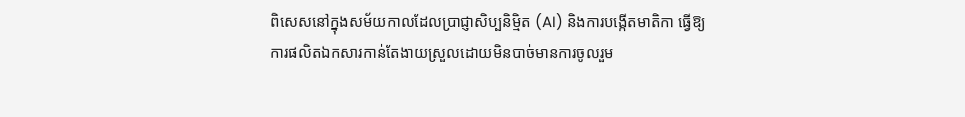ពិសេសនៅក្នុងសម័យកាលដែលប្រាជ្ញាសិប្បនិម្មិត (AI) និងការបង្កើតមាតិកា ធ្វើឱ្យការផលិតឯកសារកាន់តែងាយស្រួលដោយមិនបាច់មានការចូលរួម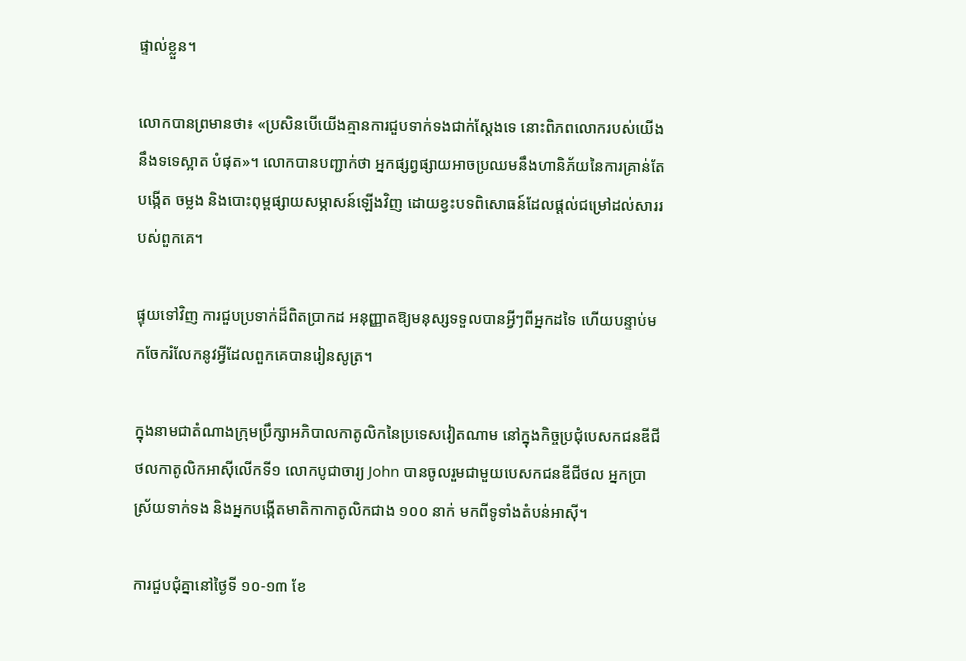ផ្ទាល់ខ្លួន។

លោកបានព្រមានថា៖ «ប្រសិនបើយើងគ្មានការជួបទាក់ទងជាក់ស្តែងទេ នោះពិភពលោករបស់យើងនឹងទទេស្អាត បំផុត»។ លោកបានបញ្ជាក់ថា អ្នកផ្សព្វផ្សាយអាចប្រឈមនឹងហានិភ័យនៃការគ្រាន់តែបង្កើត ចម្លង និងបោះពុម្ពផ្សាយសម្ភាសន៍ឡើងវិញ ដោយខ្វះបទពិសោធន៍ដែលផ្តល់ជម្រៅដល់សាររបស់ពួកគេ។

ផ្ទុយទៅវិញ ការជួបប្រទាក់ដ៏ពិតប្រាកដ អនុញ្ញាតឱ្យមនុស្សទទួលបានអ្វីៗពីអ្នកដទៃ ហើយបន្ទាប់មកចែករំលែកនូវអ្វីដែលពួកគេបានរៀនសូត្រ។

ក្នុងនាមជាតំណាងក្រុមប្រឹក្សាអភិបាលកាតូលិកនៃប្រទេសវៀតណាម នៅក្នុងកិច្ចប្រជុំបេសកជនឌីជីថលកាតូលិកអាស៊ីលើកទី១ លោកបូជាចារ្យ John បានចូលរួមជាមួយបេសកជនឌីជីថល អ្នកប្រាស្រ័យទាក់ទង និងអ្នកបង្កើតមាតិកាកាតូលិកជាង ១០០ នាក់ មកពីទូទាំងតំបន់អាស៊ី។

ការជួបជុំគ្នានៅថ្ងៃទី ១០-១៣ ខែ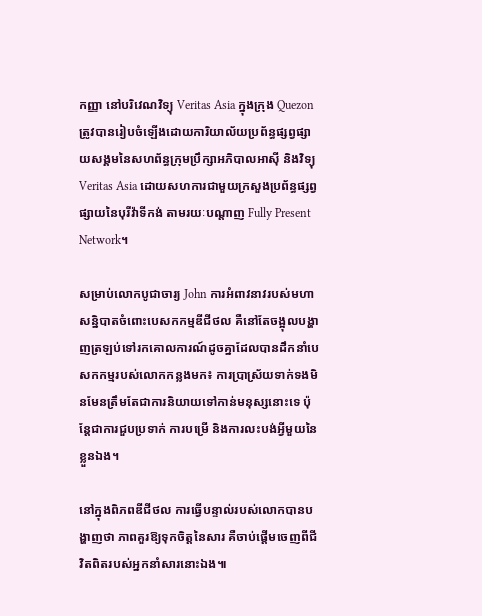កញ្ញា នៅបរិវេណវិទ្យុ Veritas Asia ក្នុងក្រុង Quezon ត្រូវបានរៀបចំឡើងដោយការិយាល័យប្រព័ន្ធផ្សព្វផ្សាយសង្គមនៃសហព័ន្ធក្រុមប្រឹក្សាអភិបាលអាស៊ី និងវិទ្យុ Veritas Asia ដោយសហការជាមួយក្រសួងប្រព័ន្ធផ្សព្វផ្សាយនៃបុរីវ៉ាទីកង់ តាមរយៈបណ្តាញ Fully Present Network។

សម្រាប់លោកបូជាចារ្យ John ការអំពាវនាវរបស់មហាសន្និបាតចំពោះបេសកកម្មឌីជីថល គឺនៅតែចង្អុលបង្ហាញត្រឡប់ទៅរកគោលការណ៍ដូចគ្នាដែលបានដឹកនាំបេសកកម្មរបស់លោកកន្លងមក៖ ការប្រាស្រ័យទាក់ទងមិនមែនត្រឹមតែជាការនិយាយទៅកាន់មនុស្សនោះទេ ប៉ុន្តែជាការជួបប្រទាក់ ការបម្រើ និងការលះបង់អ្វីមួយនៃខ្លួនឯង។

នៅក្នុងពិភពឌីជីថល ការធ្វើបន្ទាល់របស់លោកបានបង្ហាញថា ភាពគួរឱ្យទុកចិត្តនៃសារ គឺចាប់ផ្តើមចេញពីជីវិតពិតរបស់អ្នកនាំសារនោះឯង៕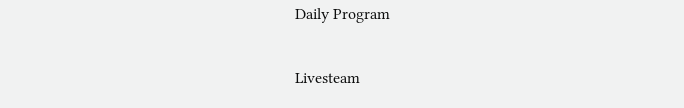Daily Program

Livesteam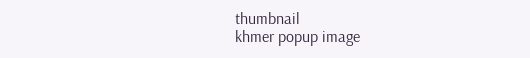thumbnail
khmer popup image